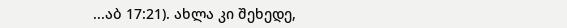...აბ 17:21). ახლა კი შეხედე,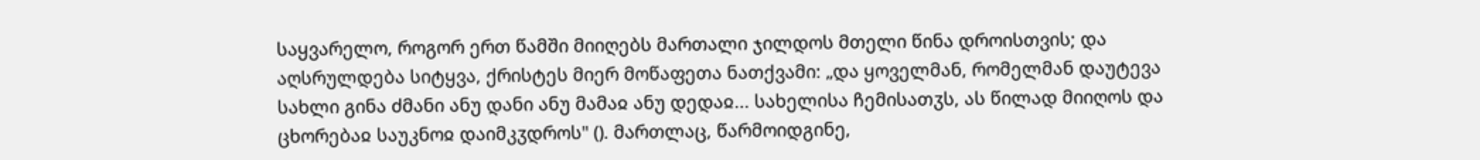საყვარელო, როგორ ერთ წამში მიიღებს მართალი ჯილდოს მთელი წინა დროისთვის; და აღსრულდება სიტყვა, ქრისტეს მიერ მოწაფეთა ნათქვამი: „და ყოველმან, რომელმან დაუტევა სახლი გინა ძმანი ანუ დანი ანუ მამაჲ ანუ დედაჲ... სახელისა ჩემისათჳს, ას წილად მიიღოს და ცხორებაჲ საუკნოჲ დაიმკჳდროს" (). მართლაც, წარმოიდგინე,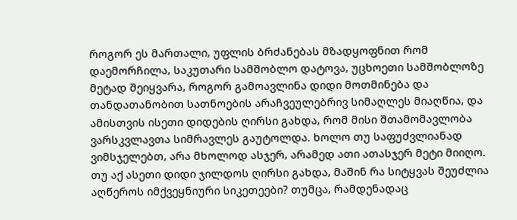როგორ ეს მართალი, უფლის ბრძანებას მზადყოფნით რომ დაემორჩილა, საკუთარი სამშობლო დატოვა, უცხოეთი სამშობლოზე მეტად შეიყვარა, როგორ გამოავლინა დიდი მოთმინება და თანდათანობით სათნოების არაჩვეულებრივ სიმაღლეს მიაღწია, და ამისთვის ისეთი დიდების ღირსი გახდა, რომ მისი შთამომავლობა ვარსკვლავთა სიმრავლეს გაუტოლდა. ხოლო თუ საფუძვლიანად ვიმსჯელებთ, არა მხოლოდ ასჯერ, არამედ ათი ათასჯერ მეტი მიიღო. თუ აქ ასეთი დიდი ჯილდოს ღირსი გახდა, მაშინ რა სიტყვას შეუძლია აღწეროს იმქვეყნიური სიკეთეები? თუმცა, რამდენადაც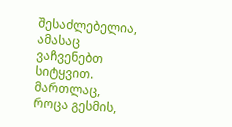შესაძლებელია, ამასაც ვაჩვენებთ სიტყვით. მართლაც, როცა გესმის,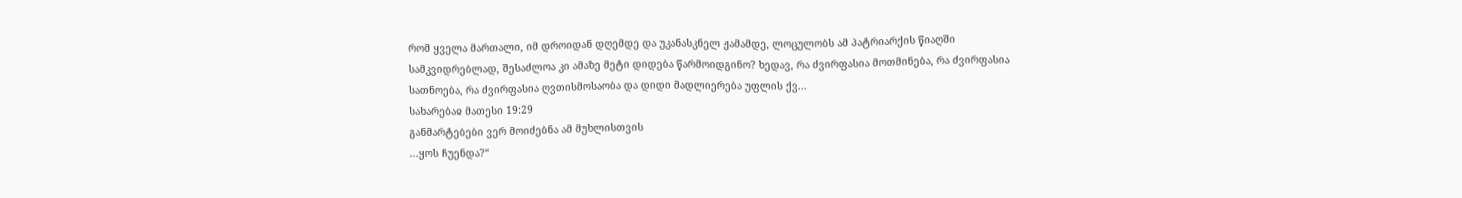რომ ყველა მართალი, იმ დროიდან დღემდე და უკანასკნელ ჟამამდე, ლოცულობს ამ პატრიარქის წიაღში სამკვიდრებლად, შესაძლოა კი ამაზე მეტი დიდება წარმოიდგინო? ხედავ, რა ძვირფასია მოთმინება, რა ძვირფასია სათნოება, რა ძვირფასია ღვთისმოსაობა და დიდი მადლიერება უფლის ქვ...
სახარებაჲ მათესი 19:29
განმარტებები ვერ მოიძებნა ამ მუხლისთვის
...ყოს ჩუენდა?“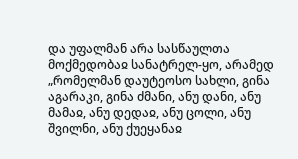და უფალმან არა სასწაულთა მოქმედობაჲ სანატრელ-ყო, არამედ „რომელმან დაუტეოსო სახლი, გინა აგარაკი, გინა ძმანი, ანუ დანი, ანუ მამაჲ, ანუ დედაჲ, ანუ ცოლი, ანუ შვილნი, ანუ ქუეყანაჲ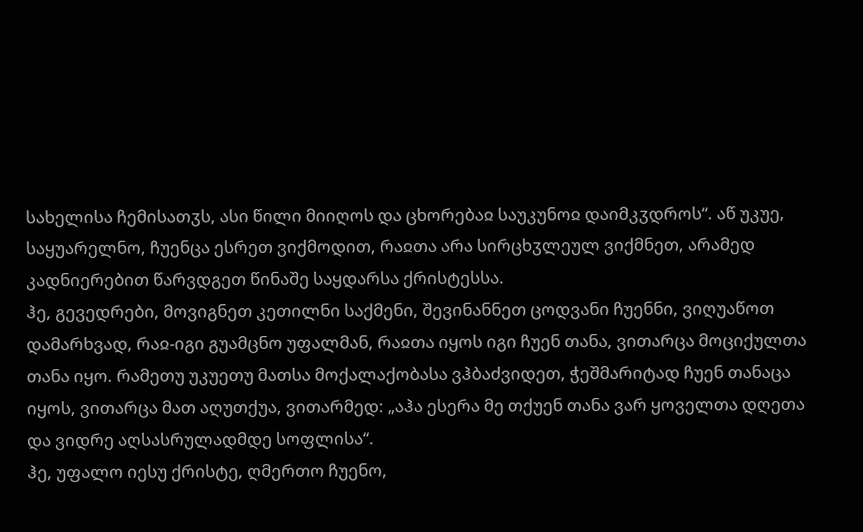სახელისა ჩემისათჳს, ასი წილი მიიღოს და ცხორებაჲ საუკუნოჲ დაიმკჳდროს“. აწ უკუე, საყუარელნო, ჩუენცა ესრეთ ვიქმოდით, რაჲთა არა სირცხჳლეულ ვიქმნეთ, არამედ კადნიერებით წარვდგეთ წინაშე საყდარსა ქრისტესსა.
ჰე, გევედრები, მოვიგნეთ კეთილნი საქმენი, შევინანნეთ ცოდვანი ჩუენნი, ვიღუაწოთ დამარხვად, რაჲ-იგი გუამცნო უფალმან, რაჲთა იყოს იგი ჩუენ თანა, ვითარცა მოციქულთა თანა იყო. რამეთუ უკუეთუ მათსა მოქალაქობასა ვჰბაძვიდეთ, ჭეშმარიტად ჩუენ თანაცა იყოს, ვითარცა მათ აღუთქუა, ვითარმედ: „აჰა ესერა მე თქუენ თანა ვარ ყოველთა დღეთა და ვიდრე აღსასრულადმდე სოფლისა“.
ჰე, უფალო იესუ ქრისტე, ღმერთო ჩუენო,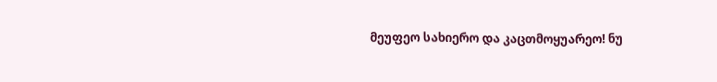მეუფეო სახიერო და კაცთმოყუარეო! ნუ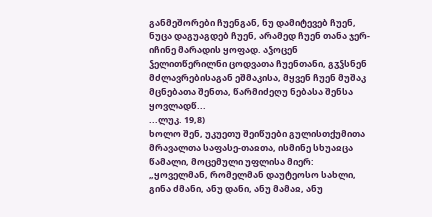განმეშორები ჩუენგან, ნუ დამიტევებ ჩუენ, ნუცა დაგუაგდებ ჩუენ, არამედ ჩუენ თანა ჯერ-იჩინე მარადის ყოფად. აჴოცენ ჴელითწერილნი ცოდვათა ჩუენთანი, გჳჴსნენ მძლავრებისაგან ეშმაკისა, მყვენ ჩუენ მუშაკ მცნებათა შენთა, წარმიძეღუ ნებასა შენსა ყოვლადწ...
...ლუკ. 19,8)
ხოლო შენ, უკუეთუ შეიწუები გულისთქუმითა მრავალთა საფასე-თაჲთა, ისმინე სხუაჲცა წამალი, მოცემული უფლისა მიერ: „ყოველმან, რომელმან დაუტეოსო სახლი, გინა ძმანი, ანუ დანი, ანუ მამაჲ, ანუ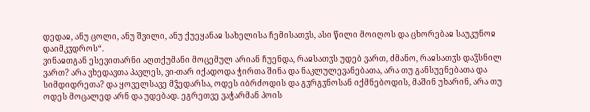დედაჲ, ანუ ცოლი, ანუ შვილი, ანუ ქუეყანაჲ სახელისა ჩემისათჳს, ასი წილი მოიღოს და ცხორებაჲ საუკუნოჲ დაიმკჳდროს“.
ვინაჲთგან ესევითარნი აღთქუმანი მოცემულ არიან ჩუენდა, რაჲსათჳს უდებ ვართ, ძმანო, რაჲსათჳს დაჴსნილ ვართ? არა ვხედავთა პავლეს, ვი-თარ იქადოდა ჭირთა შინა და ნაკლულევანებათა, არა თუ განსუენებათა და სიმდიდრეთა? და ყოველსავე მჴედარსა, ოდეს იბრძოდის და გჳრგჳნოსან იქმნებოდის, მაშინ უხარინ, არა თუ ოდეს მოცალედ არნ და უდებად. ეგრეთვე ვაჭარმან პოის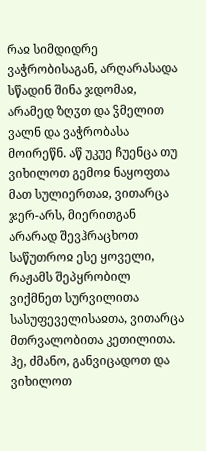რაჲ სიმდიდრე ვაჭრობისაგან, არღარასადა სწადინ შინა ჯდომაჲ, არამედ ზღჳთ და ჴმელით ვალნ და ვაჭრობასა მოირეწნ. აწ უკუე ჩუენცა თუ ვიხილოთ გემოჲ ნაყოფთა მათ სულიერთაჲ, ვითარცა ჯერ-არს, მიერითგან არარად შევჰრაცხოთ საწუთროჲ ესე ყოველი, რაჟამს შეპყრობილ ვიქმნეთ სურვილითა სასუფეველისაჲთა, ვითარცა მთრვალობითა კეთილითა.
ჰე, ძმანო, განვიცადოთ და ვიხილოთ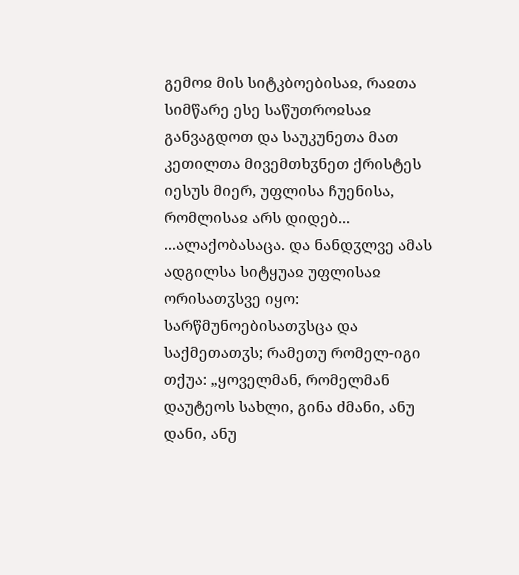გემოჲ მის სიტკბოებისაჲ, რაჲთა სიმწარე ესე საწუთროჲსაჲ განვაგდოთ და საუკუნეთა მათ კეთილთა მივემთხჳნეთ ქრისტეს იესუს მიერ, უფლისა ჩუენისა, რომლისაჲ არს დიდებ...
...ალაქობასაცა. და ნანდჳლვე ამას ადგილსა სიტყუაჲ უფლისაჲ ორისათჳსვე იყო: სარწმუნოებისათჳსცა და საქმეთათჳს; რამეთუ რომელ-იგი თქუა: „ყოველმან, რომელმან დაუტეოს სახლი, გინა ძმანი, ანუ დანი, ანუ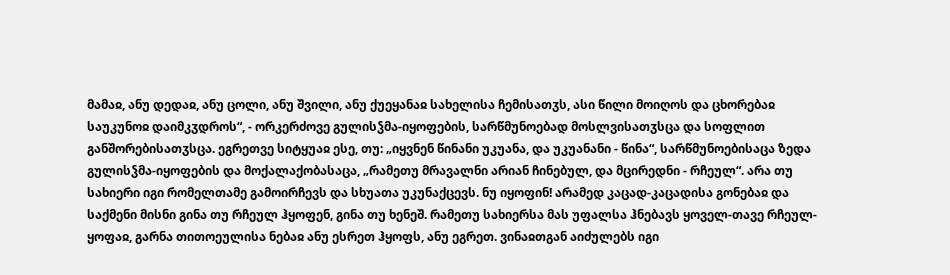მამაჲ, ანუ დედაჲ, ანუ ცოლი, ანუ შვილი, ანუ ქუეყანაჲ სახელისა ჩემისათჳს, ასი წილი მოიღოს და ცხორებაჲ საუკუნოჲ დაიმკჳდროს“, - ორკერძოვე გულისჴმა-იყოფების, სარწმუნოებად მოსლვისათჳსცა და სოფლით განშორებისათჳსცა. ეგრეთვე სიტყუაჲ ესე, თუ: „იყვნენ წინანი უკუანა, და უკუანანი - წინა“, სარწმუნოებისაცა ზედა გულისჴმა-იყოფების და მოქალაქობასაცა, „რამეთუ მრავალნი არიან ჩინებულ, და მცირედნი - რჩეულ“. არა თუ სახიერი იგი რომელთამე გამოირჩევს და სხუათა უკუნაქცევს. ნუ იყოფინ! არამედ კაცად-კაცადისა გონებაჲ და საქმენი მისნი გინა თუ რჩეულ ჰყოფენ, გინა თუ ხენეშ. რამეთუ სახიერსა მას უფალსა ჰნებავს ყოველ-თავე რჩეულ-ყოფაჲ, გარნა თითოეულისა ნებაჲ ანუ ესრეთ ჰყოფს, ანუ ეგრეთ. ვინაჲთგან აიძულებს იგი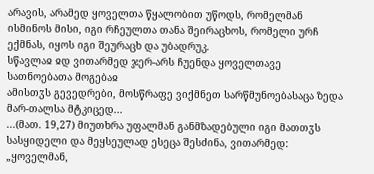არავის, არამედ ყოველთა წყალობით უწოდს, რომელმან ისმინოს მისი, იგი რჩეულთა თანა შეირაცხოს, რომელი ურჩ ექმნას, იყოს იგი შეურაცხ და უბადრუკ.
სწავლაჲ ჲდ ვითარმედ ჯერ-არს ჩუენდა ყოველთავე სათნოებათა მოგებაჲ
ამისთჳს გევედრები, მოსწრაფე ვიქმნეთ სარწმუნოებასაცა ზედა მარ-თალსა მტკიცედ...
...(მათ. 19,27) მიუთხრა უფალმან განმზადებული იგი მათთჳს სასყიდელი და მეყსეულად ესეცა შესძინა, ვითარმედ: „ყოველმან,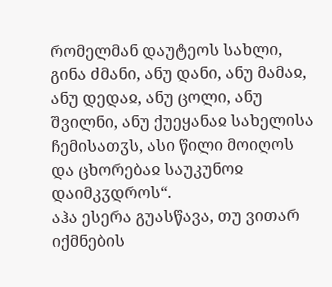რომელმან დაუტეოს სახლი, გინა ძმანი, ანუ დანი, ანუ მამაჲ, ანუ დედაჲ, ანუ ცოლი, ანუ შვილნი, ანუ ქუეყანაჲ სახელისა ჩემისათჳს, ასი წილი მოიღოს და ცხორებაჲ საუკუნოჲ დაიმკჳდროს“.
აჰა ესერა გუასწავა, თუ ვითარ იქმნების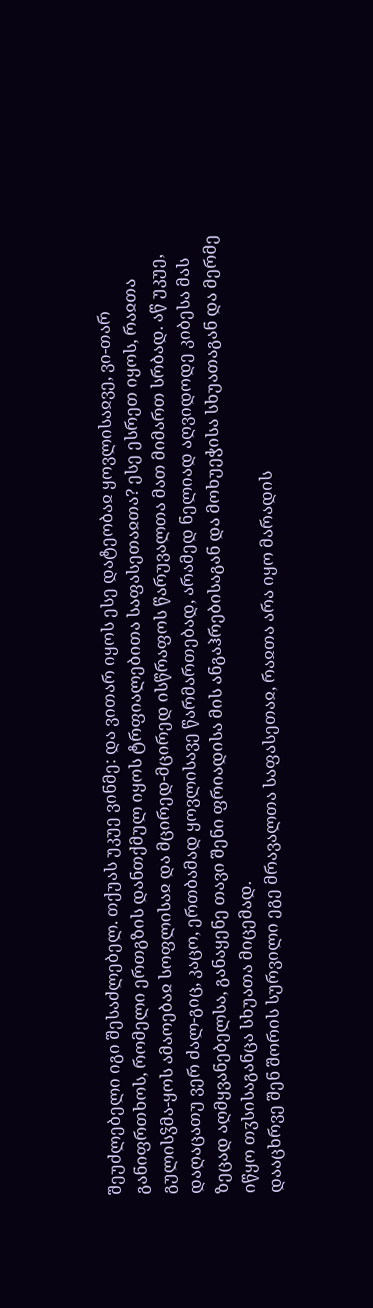შეუძლებელი იგი შესაძლებელ. თქუას უკუე ვინმე: და ვითარ იყოს ესე დატეობაჲ ყოვლისაჲვე, ვი-თარ განიფრთხოს, რომელი ერთგზის დანთქმულ იყოს ტრფიალებითა საფასეთაჲთა? ესე ესრეთ იყოს, რაჲთა გულისჴმა-ყოს ამაოებაჲ სოფლისაჲ და მცირედ-მცირედ ისწრაფოს წარუვალთა მათ მიმართ სრბად. აწ უკუე, დაღაცათუ ვერ ძალ-გიც, კაცო, ერთბამად ყოვლისავე წარმართებად, არამედ ნელიად აღვიდოდე კიბესა მას ზეცად აღმყვანებელსა, განაყენე თავი შენი ფრიადისა მის ანგაჰრებისაგან და მოხუეჭისა სხუათაგან და მერმე იწყო თჳსისაგანცა სხუათა მიცემად.
დააცხრვე შენ შორის სურვილი ეგე მრავალთა საფასეთაჲ, რაჲთა არა იყო მარადის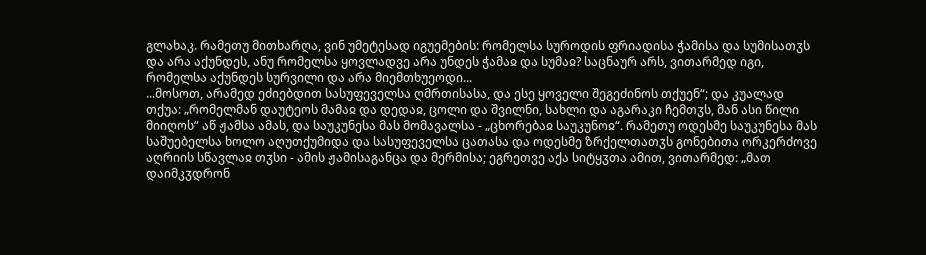გლახაკ. რამეთუ მითხარღა, ვინ უმეტესად იგუემების: რომელსა სუროდის ფრიადისა ჭამისა და სუმისათჳს და არა აქუნდეს, ანუ რომელსა ყოვლადვე არა უნდეს ჭამაჲ და სუმაჲ? საცნაურ არს, ვითარმედ იგი, რომელსა აქუნდეს სურვილი და არა მიემთხუეოდი...
...მოსოთ, არამედ ეძიებდით სასუფეველსა ღმრთისასა, და ესე ყოველი შეგეძინოს თქუენ“; და კუალად თქუა: „რომელმან დაუტეოს მამაჲ და დედაჲ, ცოლი და შვილნი, სახლი და აგარაკი ჩემთჳს, მან ასი წილი მიიღოს“ აწ ჟამსა ამას, და საუკუნესა მას მომავალსა - „ცხორებაჲ საუკუნოჲ“. რამეთუ ოდესმე საუკუნესა მას საშუებელსა ხოლო აღუთქუმიდა და სასუფეველსა ცათასა და ოდესმე ზრქელთათჳს გონებითა ორკერძოვე აღრიის სწავლაჲ თჳსი - ამის ჟამისაგანცა და მერმისა; ეგრეთვე აქა სიტყჳთა ამით, ვითარმედ: „მათ დაიმკჳდრონ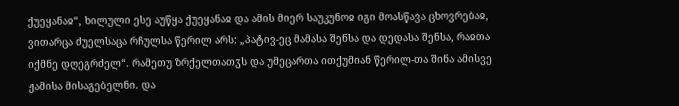ქუეყანაჲ“, ხილული ესე აუწყა ქუეყანაჲ და ამის მიერ საუკუნოჲ იგი მოასწავა ცხოვრებაჲ, ვითარცა ძუელსაცა რჩულსა წერილ არს: „პატივ-ეც მამასა შენსა და დედასა შენსა, რაჲთა იქმნე დღეგრძელ“. რამეთუ ზრქელთათჳს და უმეცართა ითქუმიან წერილ-თა შინა ამისვე ჟამისა მისაგებელნი. და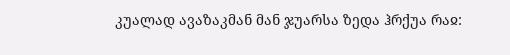კუალად ავაზაკმან მან ჯუარსა ზედა ჰრქუა რაჲ: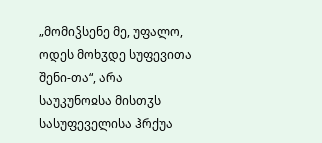„მომიჴსენე მე, უფალო, ოდეს მოხჳდე სუფევითა შენი-თა“, არა საუკუნოჲსა მისთჳს სასუფეველისა ჰრქუა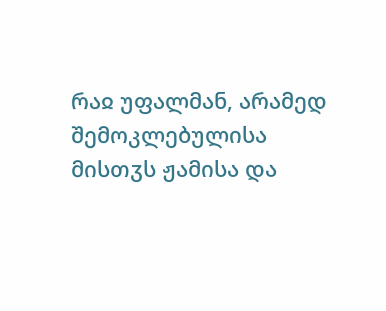რაჲ უფალმან, არამედ შემოკლებულისა მისთჳს ჟამისა და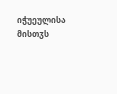იჭუეულისა მისთჳს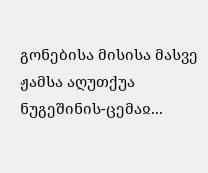გონებისა მისისა მასვე ჟამსა აღუთქუა ნუგეშინის-ცემაჲ...